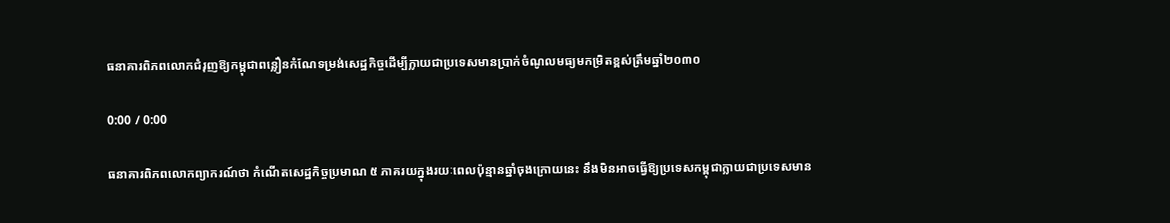ធនាគារពិភពលោកជំរុញឱ្យកម្ពុជាពន្លឿនកំណែទម្រង់សេដ្ឋកិច្ចដើម្បីក្លាយជាប្រទេសមានប្រាក់ចំណូលមធ្យមកម្រិតខ្ពស់ត្រឹមឆ្នាំ២០៣០

0:00 / 0:00

ធនាគារពិភពលោកព្យាករណ៍ថា កំណើតសេដ្ឋកិច្ចប្រមាណ ៥ ភាគរយក្នុងរយៈពេលប៉ុន្មានឆ្នាំចុងក្រោយនេះ នឹងមិនអាចធ្វើឱ្យប្រទេសកម្ពុជាក្លាយជាប្រទេសមាន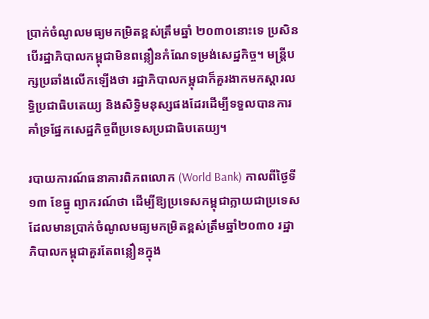ប្រាក់ចំណូលមធ្យមកម្រិតខ្ពស់ត្រឹមឆ្នាំ ២០៣០នោះទេ ប្រសិនបើរដ្ឋាភិបាលកម្ពុជាមិនពន្លឿនកំណែទម្រង់សេដ្ឋកិច្ច។ មន្ត្រីបក្សប្រឆាំងលើកឡើងថា រដ្ឋាភិបាលកម្ពុជាក៏គួរងាកមកស្ដារលទ្ធិប្រជាធិបតេយ្យ និងសិទ្ធិមនុស្សផងដែរដើម្បីទទួលបានការគាំទ្រផ្នែកសេដ្ឋកិច្ចពីប្រទេសប្រជាធិបតេយ្យ។

របាយការណ៍ធនាគារពិភពលោក (World Bank) កាលពីថ្ងៃទី១៣ ខែធ្នូ ព្យាករណ៍ថា ដើម្បីឱ្យប្រទេសកម្ពុជាក្លាយជាប្រទេសដែលមានប្រាក់ចំណូលមធ្យមកម្រិតខ្ពស់ត្រឹមឆ្នាំ២០៣០ រដ្ឋាភិបាលកម្ពុជាគួរតែពន្លឿនក្នុង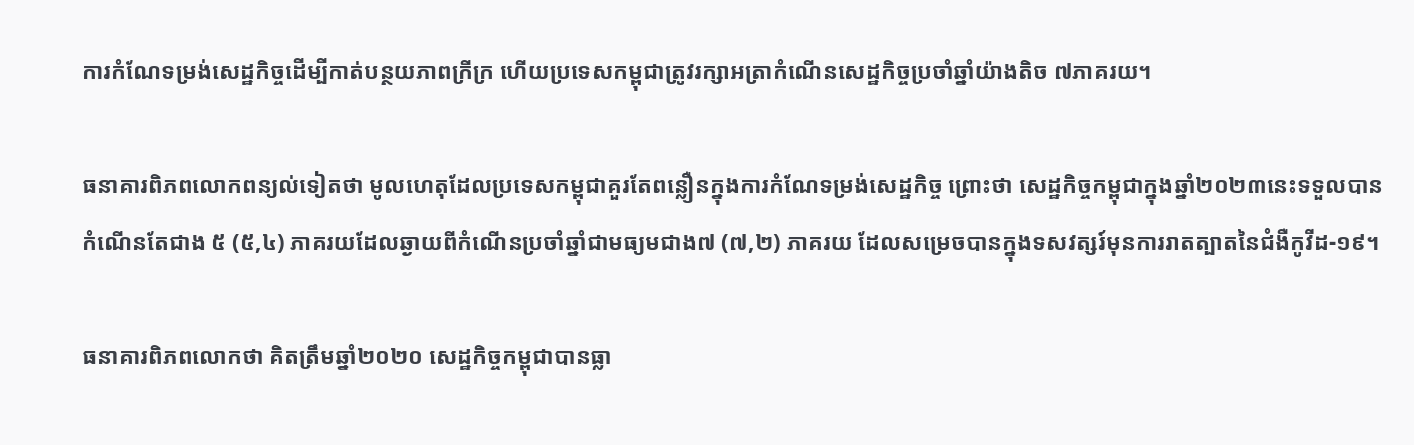ការកំណែទម្រង់សេដ្ឋកិច្ចដើម្បីកាត់បន្ថយភាពក្រីក្រ ហើយប្រទេសកម្ពុជាត្រូវរក្សាអត្រាកំណើនសេដ្ឋកិច្ចប្រចាំឆ្នាំយ៉ាងតិច ៧ភាគរយ។

ធនាគារពិភពលោកពន្យល់ទៀតថា មូលហេតុដែលប្រទេសកម្ពុជាគួរតែពន្លឿនក្នុងការកំណែទម្រង់សេដ្ឋកិច្ច ព្រោះថា សេដ្ឋកិច្ចកម្ពុជាក្នុងឆ្នាំ២០២៣នេះទទួលបានកំណើនតែជាង ៥ (៥,៤) ភាគរយដែលឆ្ងាយពីកំណើនប្រចាំឆ្នាំជាមធ្យមជាង៧ (៧,២) ភាគរយ ដែលសម្រេចបានក្នុងទសវត្សរ៍មុនការរាតត្បាតនៃជំងឺកូវីដ-១៩។

ធនាគារពិភពលោកថា គិតត្រឹមឆ្នាំ២០២០ សេដ្ឋកិច្ចកម្ពុជាបានធ្លា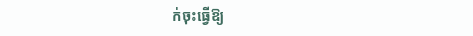ក់ចុះធ្វើឱ្យ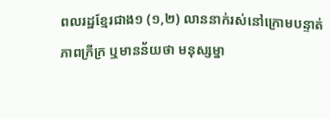ពលរដ្ឋខ្មែរជាង១ (១,២) លាននាក់រស់នៅក្រោមបន្ទាត់ភាពក្រីក្រ ឬមានន័យថា មនុស្សម្នា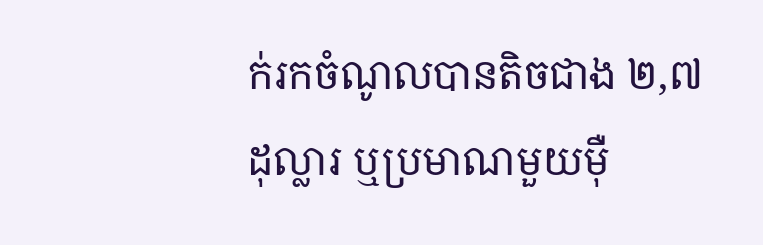ក់រកចំណូលបានតិចជាង ២,៧ ដុល្លារ ឬប្រមាណមួយម៉ឺ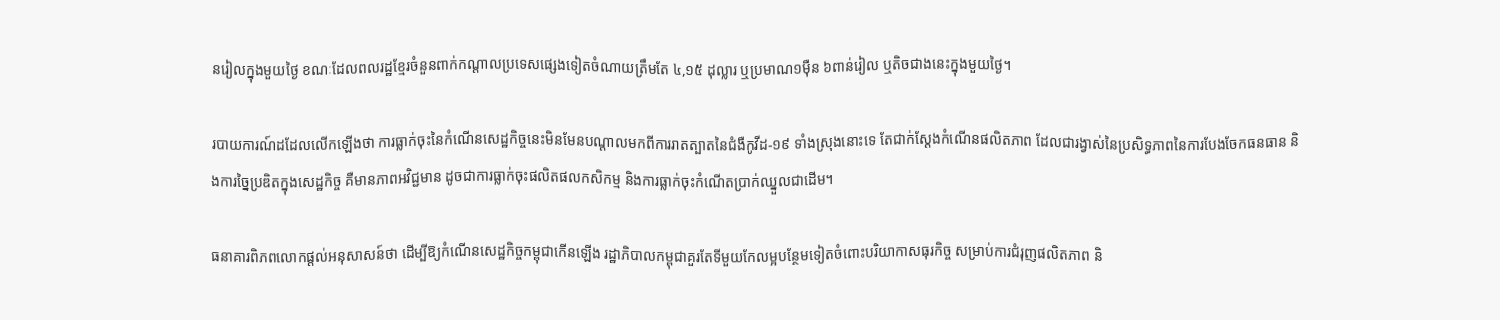នរៀលក្នុងមួយថ្ងៃ ខណៈដែលពលរដ្ឋខ្មែរចំនួនពាក់កណ្ដាលប្រទេសផ្សេងទៀតចំណាយត្រឹមតែ ៤,១៥ ដុល្លារ ឬប្រមាណ១ម៉ឺន ៦ពាន់រៀល ឬតិចជាងនេះក្នុងមួយថ្ងៃ។

របាយការណ៍ដដែលលើកឡើងថា ការធ្លាក់ចុះនៃកំណើនសេដ្ឋកិច្ចនេះមិនមែនបណ្ដាលមកពីការរាតត្បាតនៃជំងឺកូវីដ-១៩ ទាំងស្រុងនោះទេ តែជាក់ស្ដែងកំណើនផលិតភាព ដែលជារង្វាស់នៃប្រសិទ្ធភាពនៃការបែងចែកធនធាន និងការច្នៃប្រឌិតក្នុងសេដ្ឋកិច្ច គឺមានភាពអវិជ្ជមាន ដូចជាការធ្លាក់ចុះផលិតផលកសិកម្ម និងការធ្លាក់ចុះកំណើតប្រាក់ឈ្នួលជាដើម។

ធនាគារពិភពលោកផ្ដល់អនុសាសន៍ថា ដើម្បីឱ្យកំណើនសេដ្ឋកិច្ចកម្ពុជាកើនឡើង រដ្ឋាភិបាលកម្ពុជាគួរតែទីមួយកែលម្អបន្ថែមទៀតចំពោះបរិយាកាសធុរកិច្ច សម្រាប់ការជំរុញផលិតភាព និ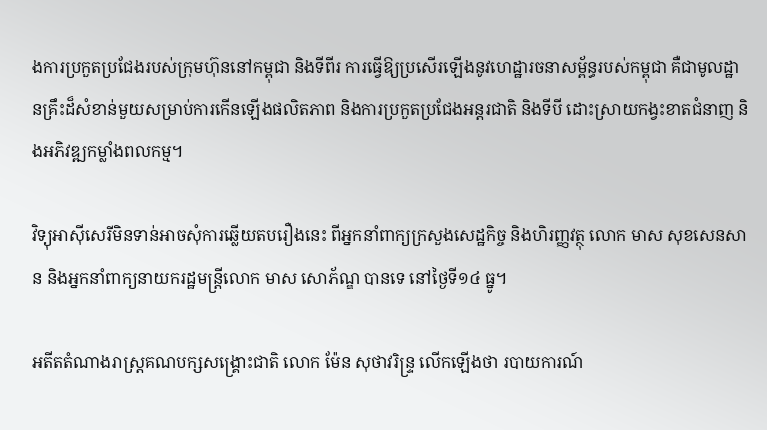ងការប្រកួតប្រជែងរបស់ក្រុមហ៊ុននៅកម្ពុជា និងទីពីរ ការធ្វើឱ្យប្រសើរឡើងនូវហេដ្ឋារចនាសម្ព័ន្ធរបស់កម្ពុជា គឺជាមូលដ្ឋានគ្រឹះដ៏សំខាន់មួយសម្រាប់ការកើនឡើងផលិតភាព និងការប្រកួតប្រជែងអន្តរជាតិ និងទីបី ដោះស្រាយកង្វះខាតជំនាញ និងអភិវឌ្ឍកម្លាំងពលកម្ម។

វិទ្យុអាស៊ីសេរីមិនទាន់អាចសុំការឆ្លើយតបរឿងនេះ ពីអ្នកនាំពាក្យក្រសួងសេដ្ឋកិច្ច និងហិរញ្ញវត្ថុ លោក មាស សុខសេនសាន និងអ្នកនាំពាក្យនាយករដ្ឋមន្ត្រីលោក មាស សោភ័ណ្ឌ បានទេ នៅថ្ងៃទី១៤ ធ្នូ។

អតីតតំណាងរាស្ត្រគណបក្សសង្គ្រោះជាតិ លោក ម៉ែន សុថាវរិន្ទ្រ លើកឡើងថា របាយការណ៍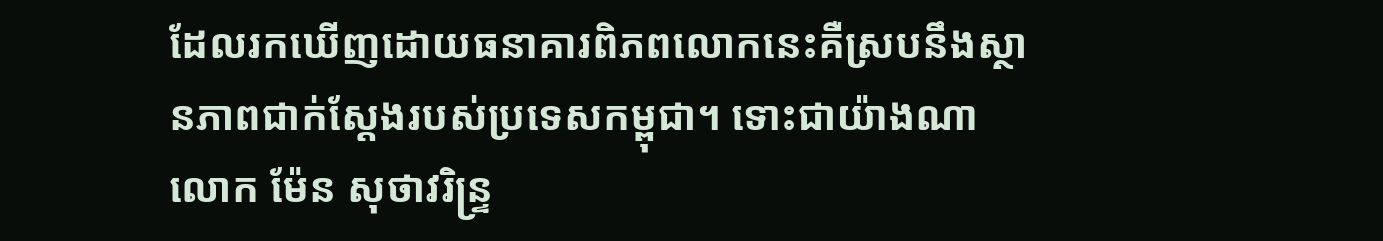ដែលរកឃើញដោយធនាគារពិភពលោកនេះគឺស្របនឹងស្ថានភាពជាក់ស្ដែងរបស់ប្រទេសកម្ពុជា។ ទោះជាយ៉ាងណា លោក ម៉ែន សុថាវរិន្ទ្រ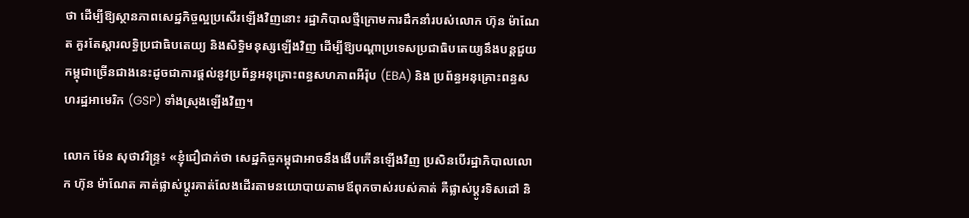ថា ដើម្បីឱ្យស្ថានភាពសេដ្ឋកិច្ចល្អប្រសើរឡើងវិញនោះ រដ្ឋាភិបាលថ្មីក្រោមការដឹកនាំរបស់លោក ហ៊ុន ម៉ាណែត គួរតែស្ដារលទ្ធិប្រជាធិបតេយ្យ និងសិទ្ធិមនុស្សឡើងវិញ ដើម្បីឱ្យបណ្ដាប្រទេសប្រជាធិបតេយ្យនឹងបន្តជួយកម្ពុជាច្រើនជាងនេះដូចជាការផ្ដល់នូវប្រព័ន្ធអនុគ្រោះពន្ធសហភាពអឺរ៉ុប (EBA) និង ប្រព័ន្ធអនុគ្រោះពន្ធសហរដ្ឋអាមេរិក (GSP) ទាំងស្រុងឡើងវិញ។

លោក ម៉ែន សុថាវរិន្ទ្រ៖ «ខ្ញុំជឿជាក់ថា សេដ្ឋកិច្ចកម្ពុជាអាចនឹងងើបកើនឡើងវិញ ប្រសិនបើរដ្ឋាភិបាលលោក ហ៊ុន ម៉ាណែត គាត់ផ្លាស់ប្ដូរគាត់លែងដើរតាមនយោបាយតាមឪពុកចាស់របស់គាត់ គឺផ្លាស់ប្ដូរទិសដៅ និ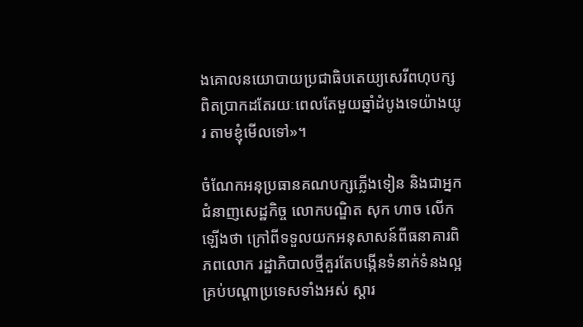ងគោលនយោបាយប្រជាធិបតេយ្យសេរីពហុបក្សពិតប្រាកដតែរយៈពេលតែមួយឆ្នាំដំបូងទេយ៉ាងយូរ តាមខ្ញុំមើលទៅ»។

ចំណែកអនុប្រធានគណបក្សភ្លើងទៀន និងជាអ្នកជំនាញសេដ្ឋកិច្ច លោកបណ្ឌិត សុក ហាច លើកឡើងថា ក្រៅពីទទួលយកអនុសាសន៍ពីធនាគារពិភពលោក រដ្ឋាភិបាលថ្មីគួរតែបង្កើនទំនាក់ទំនងល្អគ្រប់បណ្ដាប្រទេសទាំងអស់ ស្ដារ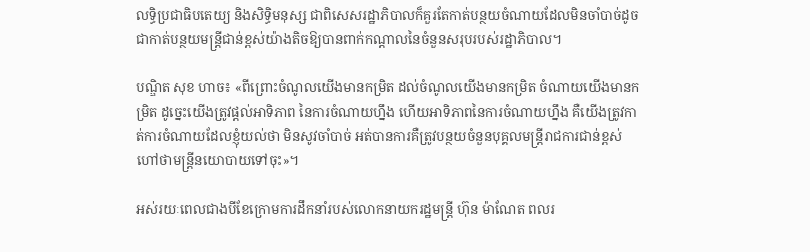លទ្ធិប្រជាធិបតេយ្យ និងសិទ្ធិមនុស្ស ជាពិសេសរដ្ឋាភិបាលក៏គួរតែកាត់បន្ថយចំណាយដែលមិនចាំបាច់ដូចជាកាត់បន្ថយមន្ត្រីជាន់ខ្ពស់យ៉ាងតិចឱ្យបានពាក់កណ្ដាលនៃចំនួនសរុបរបស់រដ្ឋាភិបាល។

បណ្ឌិត សុខ ហាច៖ «ពីព្រោះចំណូលយើងមានកម្រិត ដល់ចំណូលយើងមានកម្រិត ចំណាយយើងមានកម្រិត ដូច្នេះយើងត្រូវផ្ដល់អាទិភាព នៃការចំណាយហ្នឹង ហើយអាទិភាពនៃការចំណាយហ្នឹង គឺយើងត្រូវកាត់ការចំណាយដែលខ្ញុំយល់ថា មិនសូវចាំបាច់ អត់បានការគឺត្រូវបន្ថយចំនួនបុគ្គលមន្ត្រីរាជការជាន់ខ្ពស់ ហៅថាមន្ត្រីនយោបាយទៅចុះ»។

អស់រយៈពេលជាងបីខែក្រោមការដឹកនាំរបស់លោកនាយករដ្ឋមន្ត្រី ហ៊ុន ម៉ាណែត ពលរ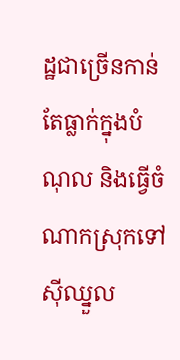ដ្ឋជាច្រើនកាន់តែធ្លាក់ក្នុងបំណុល និងធ្វើចំណាកស្រុកទៅស៊ីឈ្នួល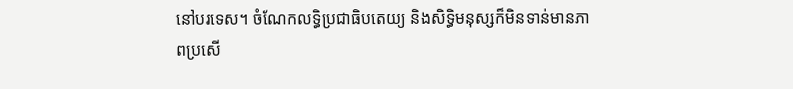នៅបរទេស។ ចំណែកលទ្ធិប្រជាធិបតេយ្យ និងសិទ្ធិមនុស្សក៏មិនទាន់មានភាពប្រសើ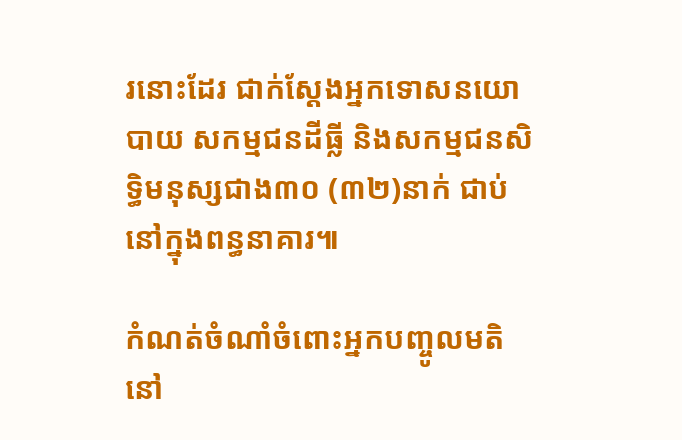រនោះដែរ ជាក់ស្ដែងអ្នកទោសនយោបាយ សកម្មជនដីធ្លី និងសកម្មជនសិទ្ធិមនុស្សជាង៣០ (៣២)នាក់ ជាប់នៅក្នុងពន្ធនាគារ៕

កំណត់ចំណាំចំពោះអ្នកបញ្ចូលមតិនៅ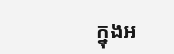ក្នុងអ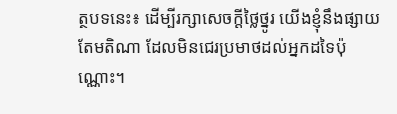ត្ថបទនេះ៖ ដើម្បីរក្សាសេចក្ដីថ្លៃថ្នូរ យើងខ្ញុំនឹងផ្សាយតែមតិណា ដែលមិនជេរប្រមាថដល់អ្នកដទៃប៉ុណ្ណោះ។